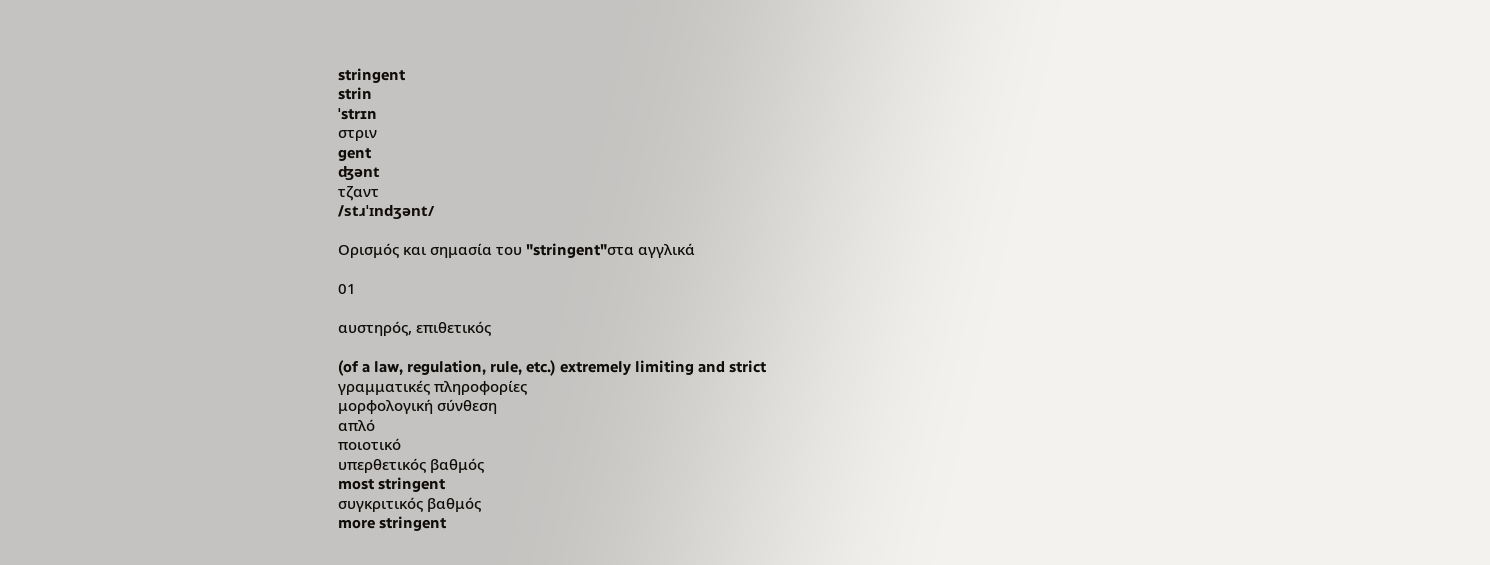stringent
strin
ˈstrɪn
στριν
gent
ʤənt
τζαντ
/stɹˈɪndʒənt/

Ορισμός και σημασία του "stringent"στα αγγλικά

01

αυστηρός, επιθετικός

(of a law, regulation, rule, etc.) extremely limiting and strict
γραμματικές πληροφορίες
μορφολογική σύνθεση
απλό
ποιοτικό
υπερθετικός βαθμός
most stringent
συγκριτικός βαθμός
more stringent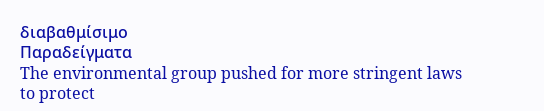διαβαθμίσιμο
Παραδείγματα
The environmental group pushed for more stringent laws to protect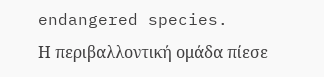endangered species.
Η περιβαλλοντική ομάδα πίεσε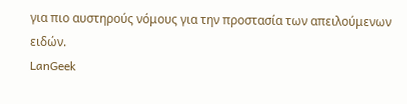για πιο αυστηρούς νόμους για την προστασία των απειλούμενων ειδών.
LanGeek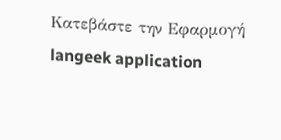Κατεβάστε την Εφαρμογή
langeek application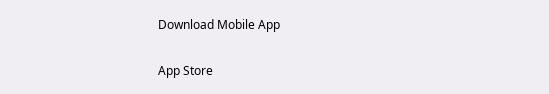Download Mobile App

App Store